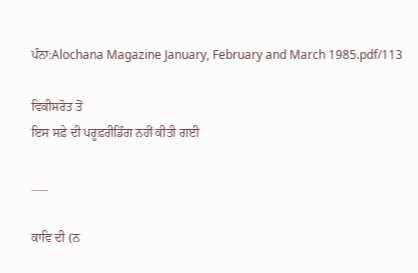ਪੰਨਾ:Alochana Magazine January, February and March 1985.pdf/113

ਵਿਕੀਸਰੋਤ ਤੋਂ
ਇਸ ਸਫ਼ੇ ਦੀ ਪਰੂਫ਼ਰੀਡਿੰਗ ਨਹੀਂ ਕੀਤੀ ਗਈ

___

ਕਾਵਿ ਦੀ (ਨ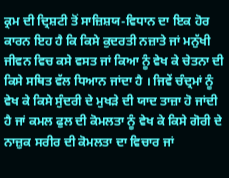ਕ੍ਰਮ ਦੀ ਦ੍ਰਿਸ਼ਟੀ ਤੋਂ ਸਾਜ਼ਿਸ਼ਯ-ਵਿਧਾਨ ਦਾ ਇਕ ਹੋਰ ਕਾਰਨ ਇਹ ਹੈ ਕਿ ਕਿਸੇ ਕੁਦਰਤੀ ਨਜ਼ਾਤੇ ਜਾਂ ਮਨੁੱਖੀ ਜੀਵਨ ਵਿਚ ਕਸੇ ਵਸਤ ਜਾਂ ਕਿਆ ਨੂੰ ਵੇਖ ਕੇ ਚੇਤਨਾ ਦੀ ਕਿਸੇ ਸਥਿਤ ਵੱਲ ਧਿਆਨ ਜਾਂਦਾ ਹੈ । ਜਿਵੇਂ ਚੰਦ੍ਰਮਾਂ ਨੂੰ ਵੇਖ ਕੇ ਕਿਸੇ ਸੁੰਦਰੀ ਦੇ ਮੁਖੜੇ ਦੀ ਯਾਦ ਤਾਜ਼ਾ ਹੋ ਜਾਂਦੀ ਹੈ ਜਾਂ ਕਮਲ ਫੁਲ ਦੀ ਕੋਮਲਤਾ ਨੂੰ ਵੇਖ ਕੇ ਕਿਸੇ ਗੋਰੀ ਦੇ ਨਾਜ਼ੁਕ ਸਰੀਰ ਦੀ ਕੋਮਲਤਾ ਦਾ ਵਿਚਾਰ ਜਾਂ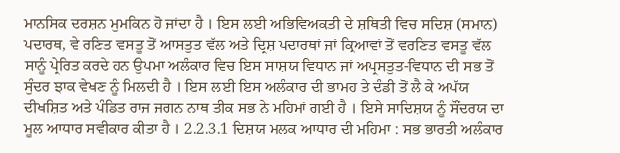ਮਾਨਸਿਕ ਦਰਸ਼ਨ ਮੁਮਕਿਨ ਹੋ ਜਾਂਦਾ ਹੈ । ਇਸ ਲਈ ਅਭਿਵਿਅਕਤੀ ਦੇ ਸ਼ਥਿਤੀ ਵਿਚ ਸਦਿਸ਼ (ਸਮਾਨ) ਪਦਾਰਥ, ਵੇ ਰਣਿਤ ਵਸਤੂ ਤੋਂ ਆਸਤੁਤ ਵੱਲ ਅਤੇ ਦ੍ਰਿਸ਼ ਪਦਾਰਥਾਂ ਜਾਂ ਕ੍ਰਿਆਵਾਂ ਤੋਂ ਵਰਣਿਤ ਵਸਤੂ ਵੱਲ ਸਾਨੂੰ ਪ੍ਰੇਰਿਤ ਕਰਦੇ ਹਨ ਉਪਮਾ ਅਲੰਕਾਰ ਵਿਚ ਇਸ ਸਾਸ਼ਯ ਵਿਧਾਨ ਜਾਂ ਅਪ੍ਰਸਤੁਤ-ਵਿਧਾਨ ਦੀ ਸਭ ਤੋਂ ਸੁੰਦਰ ਝਾਕ ਵੇਖਣ ਨੂੰ ਮਿਲਦੀ ਹੈ । ਇਸ ਲਈ ਇਸ ਅਲੰਕਾਰ ਦੀ ਭਾਮਹ ਤੇ ਦੰਡੀ ਤੋਂ ਲੈ ਕੇ ਅਪੱਯ ਦੀਖਸ਼ਿਤ ਅਤੇ ਪੰਡਿਤ ਰਾਜ ਜਗਨ ਨਾਥ ਤੀਕ ਸਭ ਨੇ ਮਹਿਮਾਂ ਗਈ ਹੈ । ਇਸੇ ਸਾਦਿਸ਼ਯ ਨੂੰ ਸੌਂਦਰਯ ਦਾ ਮੂਲ ਆਧਾਰ ਸਵੀਕਾਰ ਕੀਤਾ ਹੈ । 2.2.3.1 ਦਿਸ਼ਯ ਮਲਕ ਆਧਾਰ ਦੀ ਮਹਿਮਾ : ਸਭ ਭਾਰਤੀ ਅਲੰਕਾਰ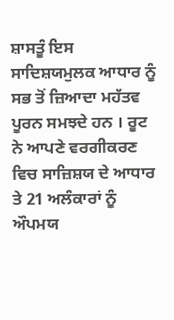ਸ਼ਾਸਤੂੰ ਇਸ ਸਾਦਿਸ਼ਯਮੁਲਕ ਆਧਾਰ ਨੂੰ ਸਭ ਤੋਂ ਜ਼ਿਆਦਾ ਮਹੱਤਵ ਪੂਰਨ ਸਮਝਦੇ ਹਨ । ਰੂਟ ਨੇ ਆਪਣੇ ਵਰਗੀਕਰਣ ਵਿਚ ਸਾਜ਼ਿਸ਼ਯ ਦੇ ਆਧਾਰ ਤੇ 21 ਅਲੰਕਾਰਾਂ ਨੂੰ ਔਪਮਯ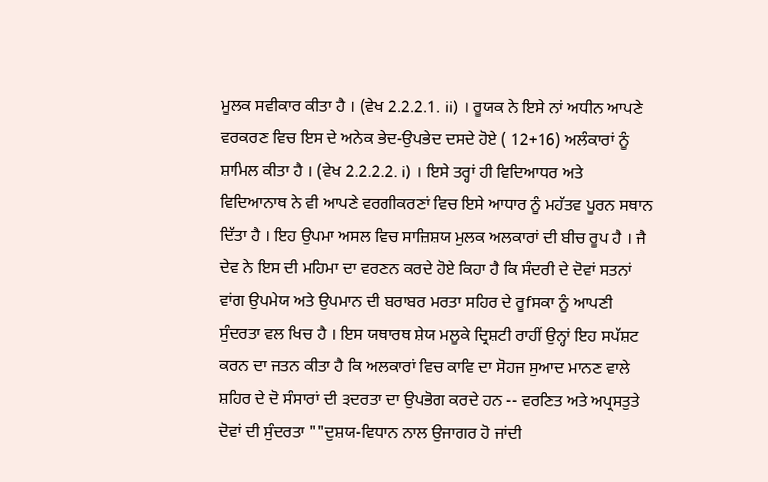ਮੂਲਕ ਸਵੀਕਾਰ ਕੀਤਾ ਹੈ । (ਵੇਖ 2.2.2.1. ii) । ਰੂਯਕ ਨੇ ਇਸੇ ਨਾਂ ਅਧੀਨ ਆਪਣੇ ਵਰਕਰਣ ਵਿਚ ਇਸ ਦੇ ਅਨੇਕ ਭੇਦ-ਉਪਭੇਦ ਦਸਦੇ ਹੋਏ ( 12+16) ਅਲੰਕਾਰਾਂ ਨੂੰ ਸ਼ਾਮਿਲ ਕੀਤਾ ਹੈ । (ਵੇਖ 2.2.2.2. i) । ਇਸੇ ਤਰ੍ਹਾਂ ਹੀ ਵਿਦਿਆਧਰ ਅਤੇ ਵਿਦਿਆਨਾਥ ਨੇ ਵੀ ਆਪਣੇ ਵਰਗੀਕਰਣਾਂ ਵਿਚ ਇਸੇ ਆਧਾਰ ਨੂੰ ਮਹੱਤਵ ਪੂਰਨ ਸਥਾਨ ਦਿੱਤਾ ਹੈ । ਇਹ ਉਪਮਾ ਅਸਲ ਵਿਚ ਸਾਜ਼ਿਸ਼ਯ ਮੁਲਕ ਅਲਕਾਰਾਂ ਦੀ ਬੀਚ ਰੂਪ ਹੈ । ਜੈ ਦੇਵ ਨੇ ਇਸ ਦੀ ਮਹਿਮਾ ਦਾ ਵਰਣਨ ਕਰਦੇ ਹੋਏ ਕਿਹਾ ਹੈ ਕਿ ਸੰਦਰੀ ਦੇ ਦੋਵਾਂ ਸਤਨਾਂ ਵਾਂਗ ਉਪਮੇਯ ਅਤੇ ਉਪਮਾਨ ਦੀ ਬਰਾਬਰ ਮਰਤਾ ਸਹਿਰ ਦੇ ਰੂfਸਕਾ ਨੂੰ ਆਪਣੀ ਸੁੰਦਰਤਾ ਵਲ ਖਿਚ ਹੈ । ਇਸ ਯਥਾਰਥ ਸ਼ੇਯ ਮਲੂਕੇ ਦ੍ਰਿਸ਼ਟੀ ਰਾਹੀਂ ਉਨ੍ਹਾਂ ਇਹ ਸਪੱਸ਼ਟ ਕਰਨ ਦਾ ਜਤਨ ਕੀਤਾ ਹੈ ਕਿ ਅਲਕਾਰਾਂ ਵਿਚ ਕਾਵਿ ਦਾ ਸੋਹਜ ਸੁਆਦ ਮਾਨਣ ਵਾਲੇ ਸ਼ਹਿਰ ਦੇ ਦੋ ਸੰਸਾਰਾਂ ਦੀ ੩ਦਰਤਾ ਦਾ ਉਪਭੋਗ ਕਰਦੇ ਹਨ -- ਵਰਣਿਤ ਅਤੇ ਅਪ੍ਰਸਤੁਤੇ ਦੋਵਾਂ ਦੀ ਸੁੰਦਰਤਾ ""ਦੁਸ਼ਯ-ਵਿਧਾਨ ਨਾਲ ਉਜਾਗਰ ਹੋ ਜਾਂਦੀ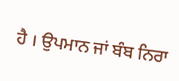ਹੈ । ਉਪਮਾਨ ਜਾਂ ਬੰਬ ਨਿਰਾ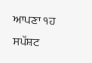ਆਪਣਾ ੧ਹ ਸਪੱਸ਼ਟ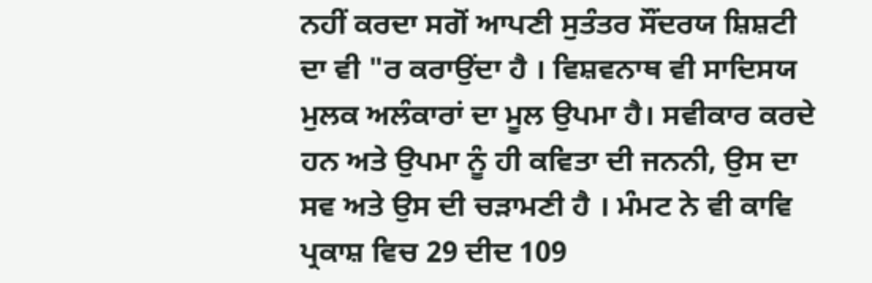ਨਹੀਂ ਕਰਦਾ ਸਗੋਂ ਆਪਣੀ ਸੁਤੰਤਰ ਸੌਂਦਰਯ ਸ਼ਿਸ਼ਟੀ ਦਾ ਵੀ "ਰ ਕਰਾਉਂਦਾ ਹੈ । ਵਿਸ਼ਵਨਾਥ ਵੀ ਸਾਦਿਸਯ ਮੁਲਕ ਅਲੰਕਾਰਾਂ ਦਾ ਮੂਲ ਉਪਮਾ ਹੈ। ਸਵੀਕਾਰ ਕਰਦੇ ਹਨ ਅਤੇ ਉਪਮਾ ਨੂੰ ਹੀ ਕਵਿਤਾ ਦੀ ਜਨਨੀ, ਉਸ ਦਾ ਸਵ ਅਤੇ ਉਸ ਦੀ ਚੜਾਮਣੀ ਹੈ । ਮੰਮਟ ਨੇ ਵੀ ਕਾਵਿ ਪ੍ਰਕਾਸ਼ ਵਿਚ 29 ਦੀਦ 109